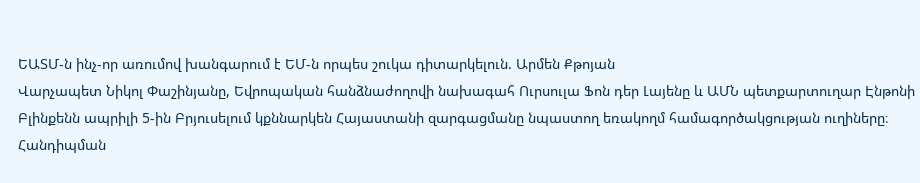ԵԱՏՄ-ն ինչ-որ առումով խանգարում է ԵՄ-ն որպես շուկա դիտարկելուն. Արմեն Քթոյան
Վարչապետ Նիկոլ Փաշինյանը, Եվրոպական հանձնաժողովի նախագահ Ուրսուլա Ֆոն դեր Լայենը և ԱՄՆ պետքարտուղար Էնթոնի Բլինքենն ապրիլի 5-ին Բրյուսելում կքննարկեն Հայաստանի զարգացմանը նպաստող եռակողմ համագործակցության ուղիները։
Հանդիպման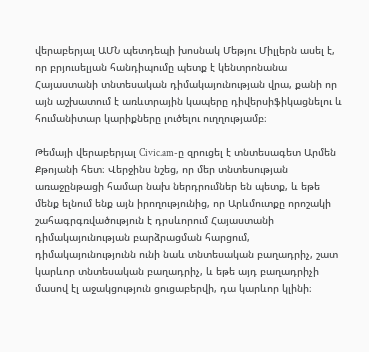վերաբերյալ ԱՄՆ պետդեպի խոսնակ Մեթյու Միլլերն ասել է, որ բրյուսելյան հանդիպումը պետք է կենտրոնանա Հայաստանի տնտեսական դիմակայունության վրա, քանի որ այն աշխատում է առևտրային կապերը դիվերսիֆիկացնելու և հումանիտար կարիքները լուծելու ուղղությամբ։

Թեմայի վերաբերյալ Civic.am-ը զրուցել է տնտեսագետ Արմեն Քթոյանի հետ։ Վերջինս նշեց, որ մեր տնտեսության առաջընթացի համար նախ ներդրումներ են պետք, և եթե մենք ելնում ենք այն իրողությունից, որ Արևմուտքը որոշակի շահագրգռվածություն է դրսևորում Հայաստանի դիմակայունության բարձրացման հարցում, դիմակայունությունն ունի նաև տնտեսական բաղադրիչ, շատ կարևոր տնտեսական բաղադրիչ, և եթե այդ բաղադրիչի մասով էլ աջակցություն ցուցաբերվի, դա կարևոր կլինի։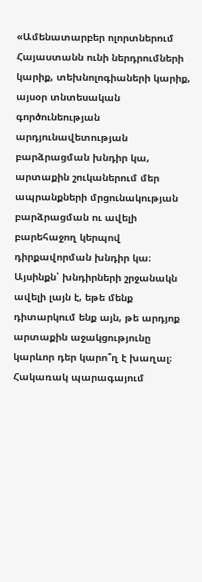«Ամենատարբեր ոլորտներում Հայաստանն ունի ներդրումների կարիք, տեխնոլոգիաների կարիք, այսօր տնտեսական գործունեության արդյունավետության բարձրացման խնդիր կա, արտաքին շուկաներում մեր ապրանքների մրցունակության բարձրացման ու ավելի բարեհաջող կերպով դիրքավորման խնդիր կա։ Այսինքն՝ խնդիրների շրջանակն ավելի լայն է, եթե մենք դիտարկում ենք այն, թե արդյոք արտաքին աջակցությունը կարևոր դեր կարո՞ղ է խաղալ։ Հակառակ պարագայում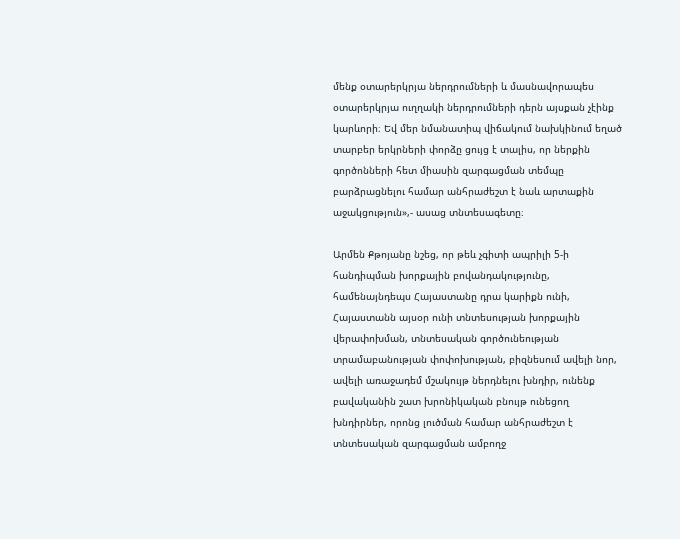մենք օտարերկրյա ներդրումների և մասնավորապես օտարերկրյա ուղղակի ներդրումների դերն այսքան չէինք կարևորի։ Եվ մեր նմանատիպ վիճակում նախկինում եղած տարբեր երկրների փորձը ցույց է տալիս, որ ներքին գործոնների հետ միասին զարգացման տեմպը բարձրացնելու համար անհրաժեշտ է նաև արտաքին աջակցություն»,- ասաց տնտեսագետը։

Արմեն Քթոյանը նշեց, որ թեև չգիտի ապրիլի 5-ի հանդիպման խորքային բովանդակությունը, համենայնդեպս Հայաստանը դրա կարիքն ունի, Հայաստանն այսօր ունի տնտեսության խորքային վերափոխման, տնտեսական գործունեության տրամաբանության փոփոխության, բիզնեսում ավելի նոր, ավելի առաջադեմ մշակույթ ներդնելու խնդիր, ունենք բավականին շատ խրոնիկական բնույթ ունեցող խնդիրներ, որոնց լուծման համար անհրաժեշտ է տնտեսական զարգացման ամբողջ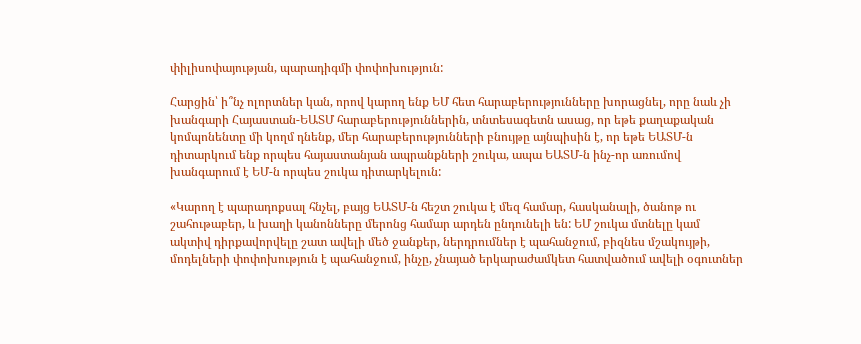փիլիսոփայության, պարադիգմի փոփոխություն:

Հարցին՝ ի՞նչ ոլորտներ կան, որով կարող ենք ԵՄ հետ հարաբերությունները խորացնել, որը նաև չի խանգարի Հայաստան-ԵԱՏՄ հարաբերություններին, տնտեսագետն ասաց, որ եթե քաղաքական կոմպոնենտը մի կողմ դնենք, մեր հարաբերությունների բնույթը այնպիսին է, որ եթե ԵԱՏՄ-ն դիտարկում ենք որպես հայաստանյան ապրանքների շուկա, ապա ԵԱՏՄ-ն ինչ-որ առումով խանգարում է ԵՄ-ն որպես շուկա դիտարկելուն:

«Կարող է պարադոքսալ հնչել, բայց ԵԱՏՄ-ն հեշտ շուկա է մեզ համար, հասկանալի, ծանոթ ու շահութաբեր, և խաղի կանոնները մերոնց համար արդեն ընդունելի են: ԵՄ շուկա մտնելը կամ ակտիվ դիրքավորվելը շատ ավելի մեծ ջանքեր, ներդրումներ է պահանջում, բիզնես մշակույթի, մոդելների փոփոխություն է պահանջում, ինչը, չնայած երկարաժամկետ հատվածում ավելի օգուտներ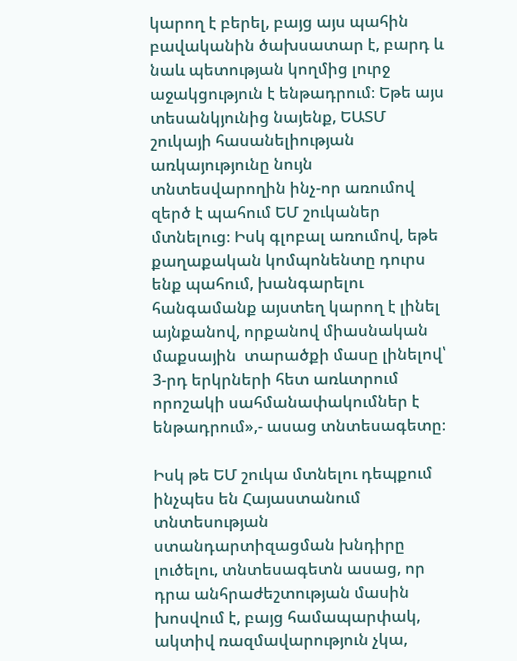կարող է բերել, բայց այս պահին բավականին ծախսատար է, բարդ և նաև պետության կողմից լուրջ աջակցություն է ենթադրում։ Եթե այս տեսանկյունից նայենք, ԵԱՏՄ շուկայի հասանելիության առկայությունը նույն տնտեսվարողին ինչ-որ առումով զերծ է պահում ԵՄ շուկաներ մտնելուց։ Իսկ գլոբալ առումով, եթե քաղաքական կոմպոնենտը դուրս ենք պահում, խանգարելու հանգամանք այստեղ կարող է լինել այնքանով, որքանով միասնական մաքսային  տարածքի մասը լինելով՝  3-րդ երկրների հետ առևտրում որոշակի սահմանափակումներ է ենթադրում»,- ասաց տնտեսագետը։

Իսկ թե ԵՄ շուկա մտնելու դեպքում ինչպես են Հայաստանում տնտեսության ստանդարտիզացման խնդիրը լուծելու, տնտեսագետն ասաց, որ դրա անհրաժեշտության մասին խոսվում է, բայց համապարփակ, ակտիվ ռազմավարություն չկա,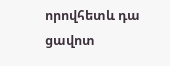որովհետև դա ցավոտ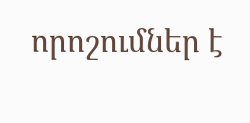որոշումներ է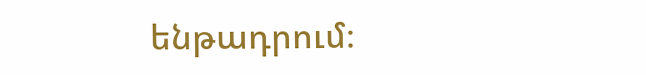ենթադրում։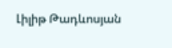Լիլիթ Թադևոսյան